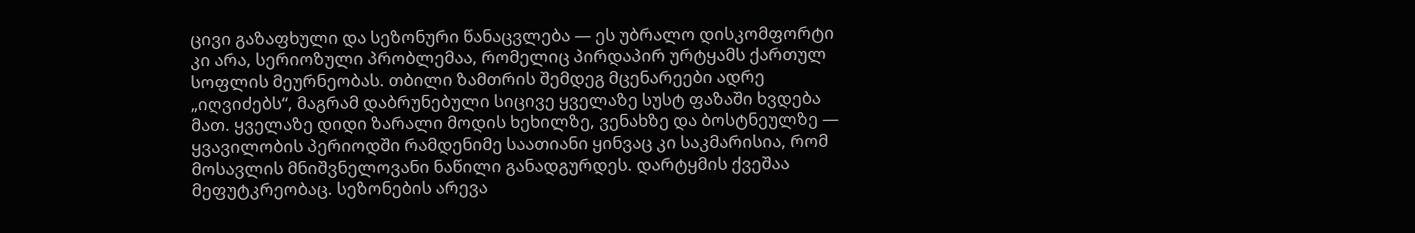ცივი გაზაფხული და სეზონური წანაცვლება — ეს უბრალო დისკომფორტი კი არა, სერიოზული პრობლემაა, რომელიც პირდაპირ ურტყამს ქართულ სოფლის მეურნეობას. თბილი ზამთრის შემდეგ მცენარეები ადრე „იღვიძებს“, მაგრამ დაბრუნებული სიცივე ყველაზე სუსტ ფაზაში ხვდება მათ. ყველაზე დიდი ზარალი მოდის ხეხილზე, ვენახზე და ბოსტნეულზე — ყვავილობის პერიოდში რამდენიმე საათიანი ყინვაც კი საკმარისია, რომ მოსავლის მნიშვნელოვანი ნაწილი განადგურდეს. დარტყმის ქვეშაა მეფუტკრეობაც. სეზონების არევა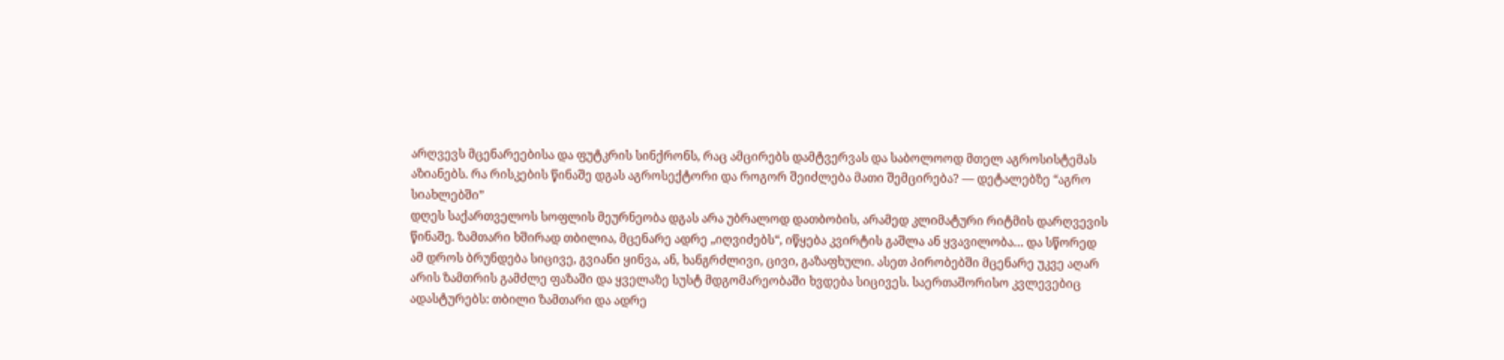არღვევს მცენარეებისა და ფუტკრის სინქრონს, რაც ამცირებს დამტვერვას და საბოლოოდ მთელ აგროსისტემას აზიანებს. რა რისკების წინაშე დგას აგროსექტორი და როგორ შეიძლება მათი შემცირება? — დეტალებზე “აგრო სიახლებში”
დღეს საქართველოს სოფლის მეურნეობა დგას არა უბრალოდ დათბობის, არამედ კლიმატური რიტმის დარღვევის წინაშე. ზამთარი ხშირად თბილია, მცენარე ადრე „იღვიძებს“, იწყება კვირტის გაშლა ან ყვავილობა… და სწორედ ამ დროს ბრუნდება სიცივე, გვიანი ყინვა, ან, ხანგრძლივი, ცივი, გაზაფხული. ასეთ პირობებში მცენარე უკვე აღარ არის ზამთრის გამძლე ფაზაში და ყველაზე სუსტ მდგომარეობაში ხვდება სიცივეს. საერთაშორისო კვლევებიც ადასტურებს: თბილი ზამთარი და ადრე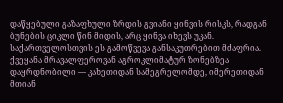დაწყებული გაზაფხული ზრდის გვიანი ყინვის რისკს, რადგან ბუნების ციკლი წინ მიდის, არც ყინვა იხევს უკან.
საქართველოსთვის ეს გამოწვევა განსაკუთრებით მძაფრია. ქვეყანა მრავალფეროვან აგროკლიმატურ ზონებზეა დაყრდნობილი — კახეთიდან სამეგრელომდე, იმერეთიდან მთიან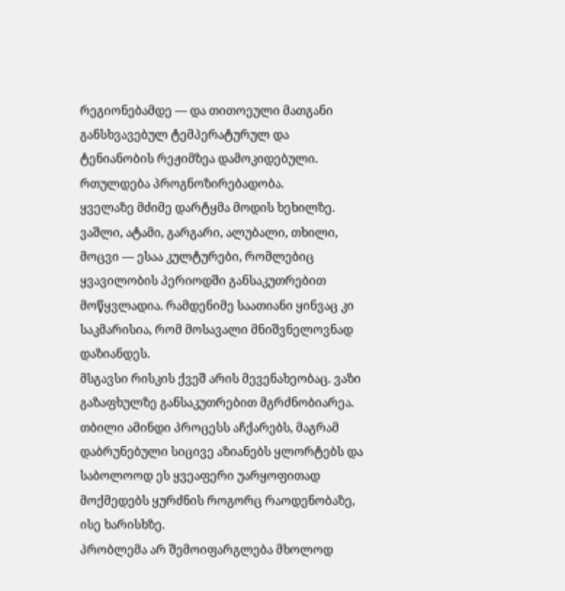რეგიონებამდე — და თითოეული მათგანი განსხვავებულ ტემპერატურულ და ტენიანობის რეჟიმზეა დამოკიდებული. რთულდება პროგნოზირებადობა.
ყველაზე მძიმე დარტყმა მოდის ხეხილზე. ვაშლი, ატამი, გარგარი, ალუბალი, თხილი, მოცვი — ესაა კულტურები, რომლებიც ყვავილობის პერიოდში განსაკუთრებით მოწყვლადია. რამდენიმე საათიანი ყინვაც კი საკმარისია, რომ მოსავალი მნიშვნელოვნად დაზიანდეს.
მსგავსი რისკის ქვეშ არის მევენახეობაც. ვაზი გაზაფხულზე განსაკუთრებით მგრძნობიარეა. თბილი ამინდი პროცესს აჩქარებს, მაგრამ დაბრუნებული სიცივე აზიანებს ყლორტებს და საბოლოოდ ეს ყვეაფერი უარყოფითად მოქმედებს ყურძნის როგორც რაოდენობაზე, ისე ხარისხზე.
პრობლემა არ შემოიფარგლება მხოლოდ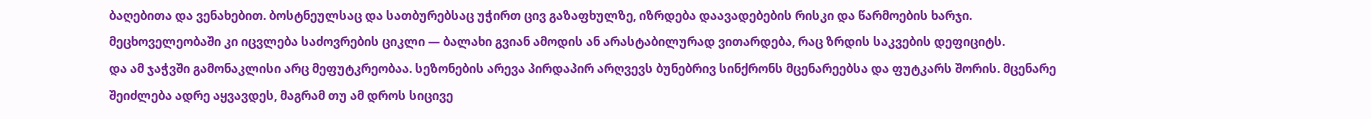ბაღებითა და ვენახებით. ბოსტნეულსაც და სათბურებსაც უჭირთ ცივ გაზაფხულზე, იზრდება დაავადებების რისკი და წარმოების ხარჯი.
მეცხოველეობაში კი იცვლება საძოვრების ციკლი — ბალახი გვიან ამოდის ან არასტაბილურად ვითარდება, რაც ზრდის საკვების დეფიციტს.
და ამ ჯაჭვში გამონაკლისი არც მეფუტკრეობაა. სეზონების არევა პირდაპირ არღვევს ბუნებრივ სინქრონს მცენარეებსა და ფუტკარს შორის. მცენარე შეიძლება ადრე აყვავდეს, მაგრამ თუ ამ დროს სიცივე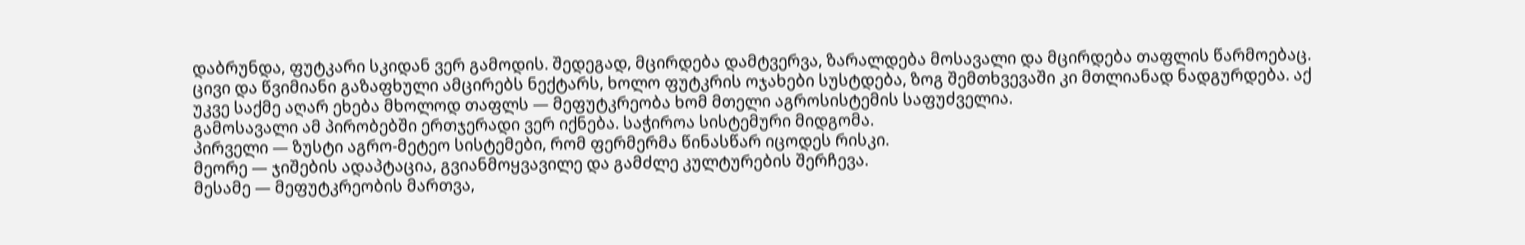დაბრუნდა, ფუტკარი სკიდან ვერ გამოდის. შედეგად, მცირდება დამტვერვა, ზარალდება მოსავალი და მცირდება თაფლის წარმოებაც. ცივი და წვიმიანი გაზაფხული ამცირებს ნექტარს, ხოლო ფუტკრის ოჯახები სუსტდება, ზოგ შემთხვევაში კი მთლიანად ნადგურდება. აქ უკვე საქმე აღარ ეხება მხოლოდ თაფლს — მეფუტკრეობა ხომ მთელი აგროსისტემის საფუძველია.
გამოსავალი ამ პირობებში ერთჯერადი ვერ იქნება. საჭიროა სისტემური მიდგომა.
პირველი — ზუსტი აგრო-მეტეო სისტემები, რომ ფერმერმა წინასწარ იცოდეს რისკი.
მეორე — ჯიშების ადაპტაცია, გვიანმოყვავილე და გამძლე კულტურების შერჩევა.
მესამე — მეფუტკრეობის მართვა,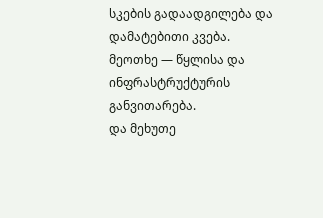სკების გადაადგილება და დამატებითი კვება.
მეოთხე — წყლისა და ინფრასტრუქტურის განვითარება.
და მეხუთე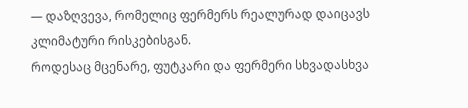— დაზღვევა, რომელიც ფერმერს რეალურად დაიცავს კლიმატური რისკებისგან.
როდესაც მცენარე, ფუტკარი და ფერმერი სხვადასხვა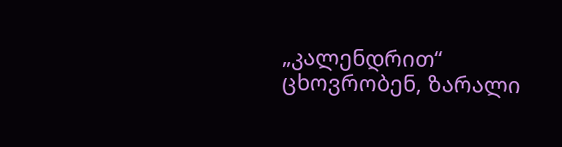„კალენდრით“ ცხოვრობენ, ზარალი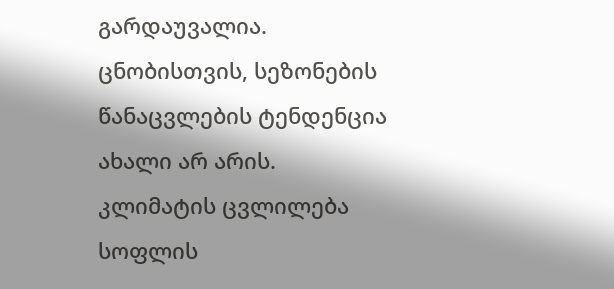გარდაუვალია.
ცნობისთვის, სეზონების წანაცვლების ტენდენცია ახალი არ არის.
კლიმატის ცვლილება სოფლის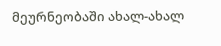მეურნეობაში ახალ-ახალ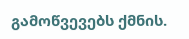გამოწვევებს ქმნის.